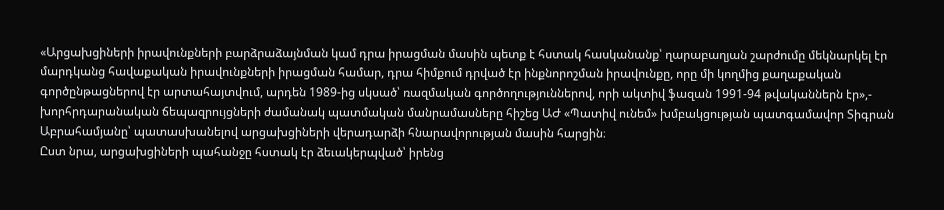«Արցախցիների իրավունքների բարձրաձայնման կամ դրա իրացման մասին պետք է հստակ հասկանանք՝ ղարաբաղյան շարժումը մեկնարկել էր մարդկանց հավաքական իրավունքների իրացման համար, դրա հիմքում դրված էր ինքնորոշման իրավունքը, որը մի կողմից քաղաքական գործընթացներով էր արտահայտվում, արդեն 1989-ից սկսած՝ ռազմական գործողություններով, որի ակտիվ ֆազան 1991-94 թվականներն էր»,- խորհրդարանական ճեպազրույցների ժամանակ պատմական մանրամասները հիշեց ԱԺ «Պատիվ ունեմ» խմբակցության պատգամավոր Տիգրան Աբրահամյանը՝ պատասխանելով արցախցիների վերադարձի հնարավորության մասին հարցին։
Ըստ նրա, արցախցիների պահանջը հստակ էր ձեւակերպված՝ իրենց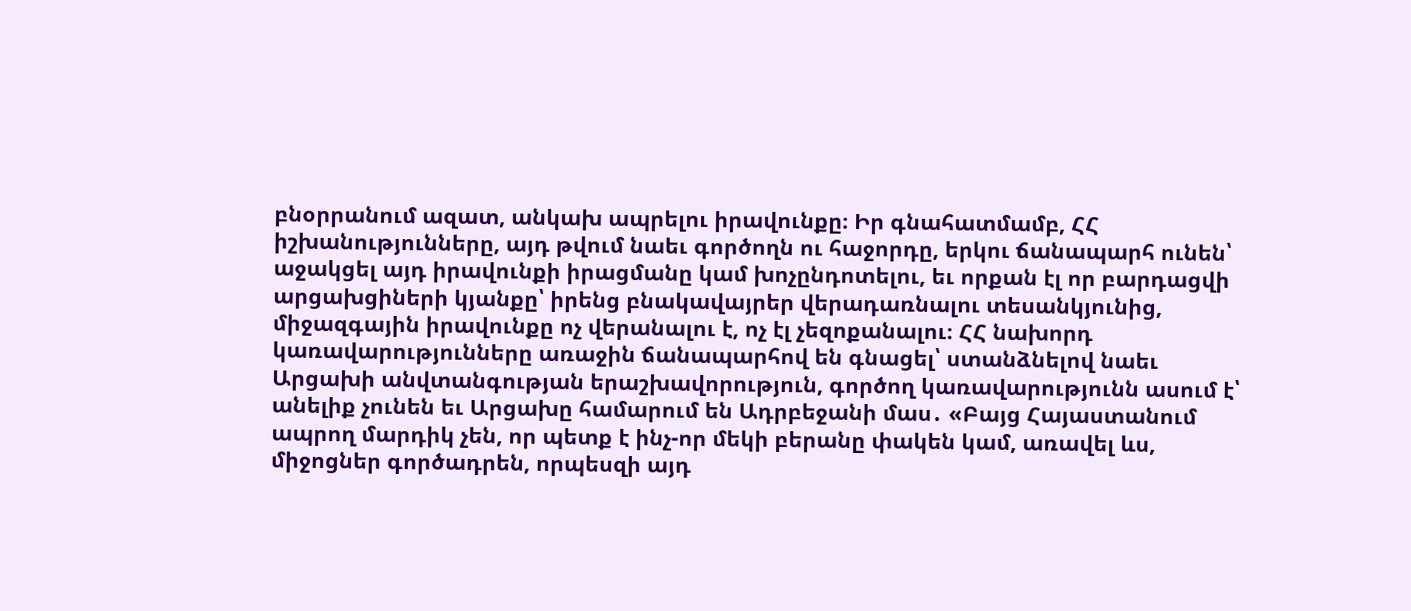բնօրրանում ազատ, անկախ ապրելու իրավունքը։ Իր գնահատմամբ, ՀՀ իշխանությունները, այդ թվում նաեւ գործողն ու հաջորդը, երկու ճանապարհ ունեն՝ աջակցել այդ իրավունքի իրացմանը կամ խոչընդոտելու, եւ որքան էլ որ բարդացվի արցախցիների կյանքը՝ իրենց բնակավայրեր վերադառնալու տեսանկյունից, միջազգային իրավունքը ոչ վերանալու է, ոչ էլ չեզոքանալու։ ՀՀ նախորդ կառավարությունները առաջին ճանապարհով են գնացել՝ ստանձնելով նաեւ Արցախի անվտանգության երաշխավորություն, գործող կառավարությունն ասում է՝ անելիք չունեն եւ Արցախը համարում են Ադրբեջանի մաս․ «Բայց Հայաստանում ապրող մարդիկ չեն, որ պետք է ինչ-որ մեկի բերանը փակեն կամ, առավել ևս, միջոցներ գործադրեն, որպեսզի այդ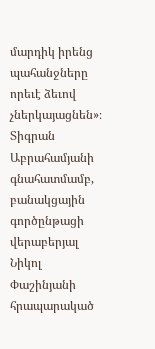մարդիկ իրենց պահանջները որեւէ ձեւով չներկայացնեն»։
Տիգրան Աբրահամյանի գնահատմամբ, բանակցային գործընթացի վերաբերյալ Նիկոլ Փաշինյանի հրապարակած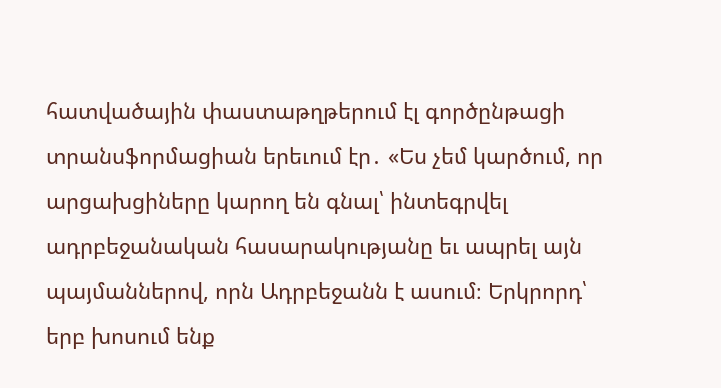հատվածային փաստաթղթերում էլ գործընթացի տրանսֆորմացիան երեւում էր․ «Ես չեմ կարծում, որ արցախցիները կարող են գնալ՝ ինտեգրվել ադրբեջանական հասարակությանը եւ ապրել այն պայմաններով, որն Ադրբեջանն է ասում։ Երկրորդ՝ երբ խոսում ենք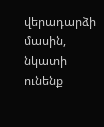վերադարձի մասին, նկատի ունենք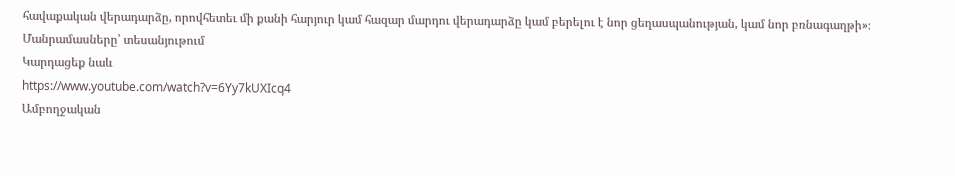հավաքական վերադարձը, որովհետեւ մի քանի հարյուր կամ հազար մարդու վերադարձը կամ բերելու է նոր ցեղասպանության, կամ նոր բռնագաղթի»։
Մանրամասները՝ տեսանյութում
Կարդացեք նաև
https://www.youtube.com/watch?v=6Yy7kUXIcq4
Ամբողջական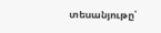տեսանյութը՝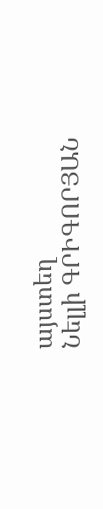այստեղ
Նելլի ԳՐԻԳՈՐՅԱՆ